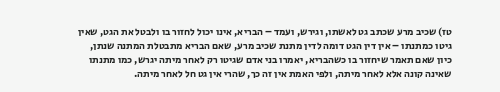טז) שכיב מרע שכתב גט לאשתו, וגירש, ועמד – הבריא, אינו יכול לחזור בו ולבטל את הגט, שאין גיטו כמתנתו – אין דין הגט דומה לדין מתנת שכיב מרע, שאם הבריא מתבטלת המתנה שנתן, כיון שאם תאמר שיחזור בו כשהבריא, יאמרו בני אדם שגיטו רק לאחר מיתה יגרש, כמו מתנתו שאינה קונה אלא לאחר מיתה, ולפי האמת אין זה כך, שהרי אין גט חל לאחר מיתה.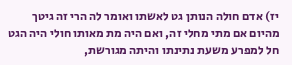יז) אדם חולה הנותן גט לאשתו ואומר לה הרי זה גיטך מהיום אם מתי מחלי זה, ואם היה מת מאותו חולי היה הגט חל למפרע משעת נתינתו והיתה מגורשת,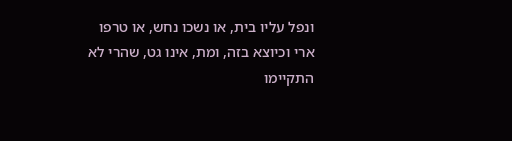ונפל עליו בית, או נשכו נחש, או טרפו ארי וכיוצא בזה, ומת, אינו גט, שהרי לא התקיימו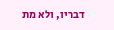דבריו, ולא מת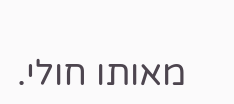מאותו חולי.